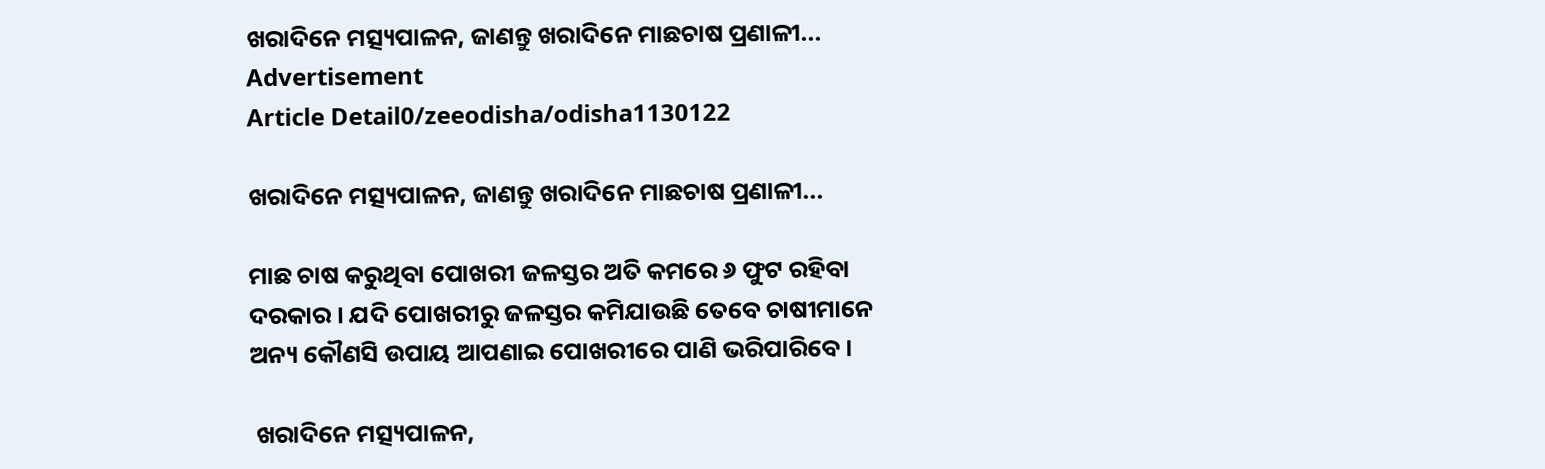ଖରାଦିନେ ମତ୍ସ୍ୟପାଳନ, ଜାଣନ୍ତୁ ଖରାଦିନେ ମାଛଚାଷ ପ୍ରଣାଳୀ...
Advertisement
Article Detail0/zeeodisha/odisha1130122

ଖରାଦିନେ ମତ୍ସ୍ୟପାଳନ, ଜାଣନ୍ତୁ ଖରାଦିନେ ମାଛଚାଷ ପ୍ରଣାଳୀ...

ମାଛ ଚାଷ କରୁଥିବା ପୋଖରୀ ଜଳସ୍ତର ଅତି କମରେ ୬ ଫୁଟ ରହିବା ଦରକାର । ଯଦି ପୋଖରୀରୁ ଜଳସ୍ତର କମିଯାଉଛି ତେବେ ଚାଷୀମାନେ ଅନ୍ୟ କୌଣସି ଉପାୟ ଆପଣାଇ ପୋଖରୀରେ ପାଣି ଭରିପାରିବେ ।

 ଖରାଦିନେ ମତ୍ସ୍ୟପାଳନ,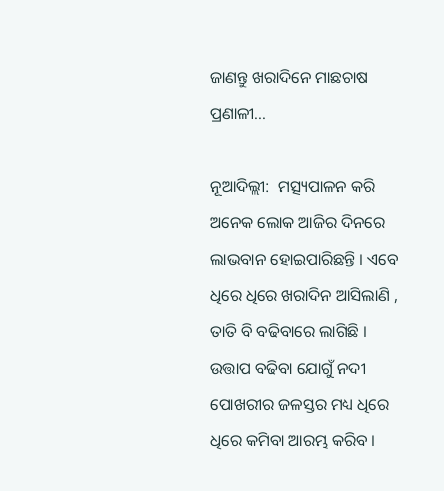ଜାଣନ୍ତୁ ଖରାଦିନେ ମାଛଚାଷ ପ୍ରଣାଳୀ...

ନୂଆଦିଲ୍ଲୀ:  ମତ୍ସ୍ୟପାଳନ କରି ଅନେକ ଲୋକ ଆଜିର ଦିନରେ ଲାଭବାନ ହୋଇପାରିଛନ୍ତି । ଏବେ ଧିରେ ଧିରେ ଖରାଦିନ ଆସିଲାଣି , ତାତି ବି ବଢିବାରେ ଲାଗିଛି । ଉତ୍ତାପ ବଢିବା ଯୋଗୁଁ ନଦୀ ପୋଖରୀର ଜଳସ୍ତର ମଧ୍ୟ ଧିରେ ଧିରେ କମିବା ଆରମ୍ଭ କରିବ ।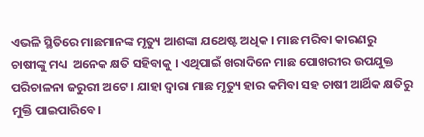ଏଭଳି ସ୍ଥିତିରେ ମାଛମାନଙ୍କ ମୃତ୍ୟୁ ଆଶଙ୍କା ଯଥେଷ୍ଟ ଅଧିକ । ମାଛ ମରିବା କାରଣରୁ ଚାଷୀଙ୍କୁ ମଧ୍ୟ  ଅନେକ କ୍ଷତି ସହିବାକୁ । ଏଥିପାଇଁ ଖରାଦିନେ ମାଛ ପୋଖରୀର ଉପଯୁକ୍ତ ପରିଚାଳନା ଜରୁରୀ ଅଟେ । ଯାହା ଦ୍ଵାରା ମାଛ ମୃତ୍ୟୁ ହାର କମିବା ସହ ଚାଷୀ ଆର୍ଥିକ କ୍ଷତିରୁ ମୁକ୍ତି ପାଇପାରିବେ।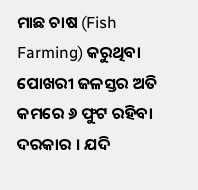ମାଛ ଚାଷ (Fish Farming) କରୁଥିବା ପୋଖରୀ ଜଳସ୍ତର ଅତି କମରେ ୬ ଫୁଟ ରହିବା ଦରକାର । ଯଦି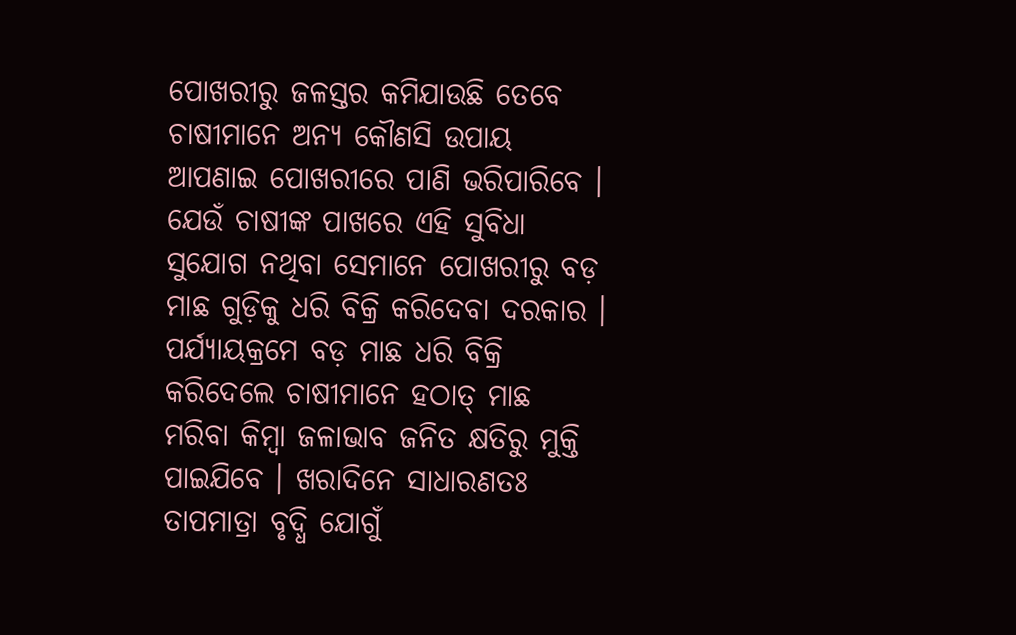ପୋଖରୀରୁ ଜଳସ୍ତର କମିଯାଉଛି ତେବେ ଚାଷୀମାନେ ଅନ୍ୟ କୌଣସି ଉପାୟ ଆପଣାଇ ପୋଖରୀରେ ପାଣି ଭରିପାରିବେ । ଯେଉଁ ଚାଷୀଙ୍କ ପାଖରେ ଏହି ସୁବିଧା ସୁଯୋଗ ନଥିବା ସେମାନେ ପୋଖରୀରୁ ବଡ଼ ମାଛ ଗୁଡ଼ିକୁ ଧରି ବିକ୍ରି କରିଦେବା ଦରକାର । ପର୍ଯ୍ୟାୟକ୍ରମେ ବଡ଼ ମାଛ ଧରି ବିକ୍ରି କରିଦେଲେ ଚାଷୀମାନେ ହଠାତ୍ ମାଛ ମରିବା କିମ୍ବା ଜଳାଭାବ ଜନିତ କ୍ଷତିରୁ ମୁକ୍ତି ପାଇଯିବେ । ଖରାଦିନେ ସାଧାରଣତଃ ତାପମାତ୍ରା ବୃଦ୍ଧି ଯୋଗୁଁ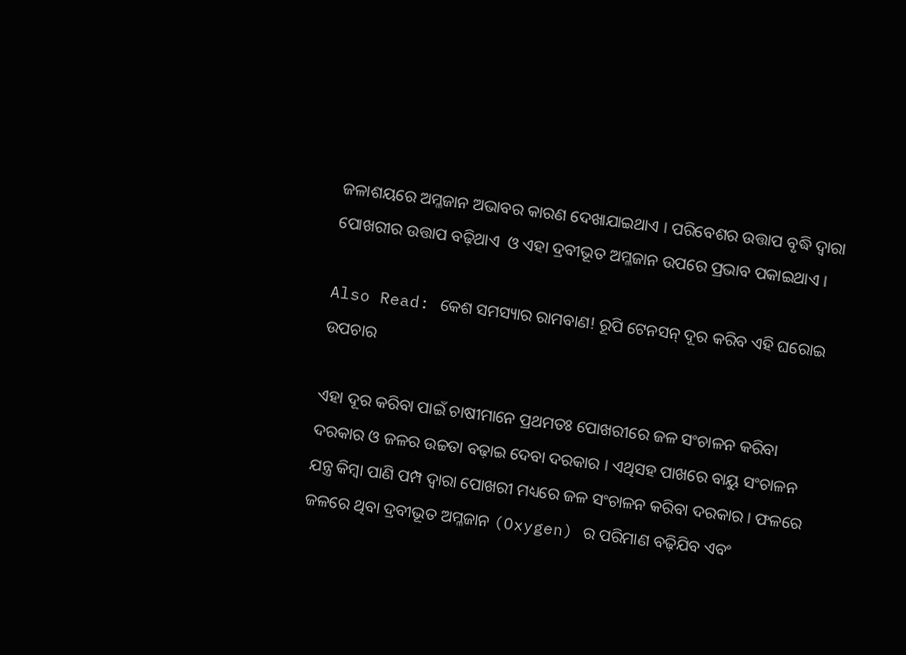ଜଳାଶୟରେ ଅମ୍ଳଜାନ ଅଭାବର କାରଣ ଦେଖାଯାଇଥାଏ । ପରିବେଶର ଉତ୍ତାପ ବୃଦ୍ଧି ଦ୍ଵାରା ପୋଖରୀର ଉତ୍ତାପ ବଢ଼ିଥାଏ  ଓ ଏହା ଦ୍ରବୀଭୂତ ଅମ୍ଳଜାନ ଉପରେ ପ୍ରଭାବ ପକାଇଥାଏ ।

Also Read: କେଶ ସମସ୍ୟାର ରାମବାଣ! ରୂପି ଟେନସନ୍ ଦୂର କରିବ ଏହି ଘରୋଇ ଉପଚାର

ଏହା ଦୂର କରିବା ପାଇଁ ଚାଷୀମାନେ ପ୍ରଥମତଃ ପୋଖରୀରେ ଜଳ ସଂଚାଳନ କରିବା ଦରକାର ଓ ଜଳର ଉଚ୍ଚତା ବଢ଼ାଇ ଦେବା ଦରକାର । ଏଥିସହ ପାଖରେ ବାୟୁ ସଂଚାଳନ ଯନ୍ତ୍ର କିମ୍ବା ପାଣି ପମ୍ପ ଦ୍ଵାରା ପୋଖରୀ ମଧ୍ୟରେ ଜଳ ସଂଚାଳନ କରିବା ଦରକାର । ଫଳରେ ଜଳରେ ଥିବା ଦ୍ରବୀଭୂତ ଅମ୍ଳଜାନ (Oxygen) ର ପରିମାଣ ବଢ଼ିଯିବ ଏବଂ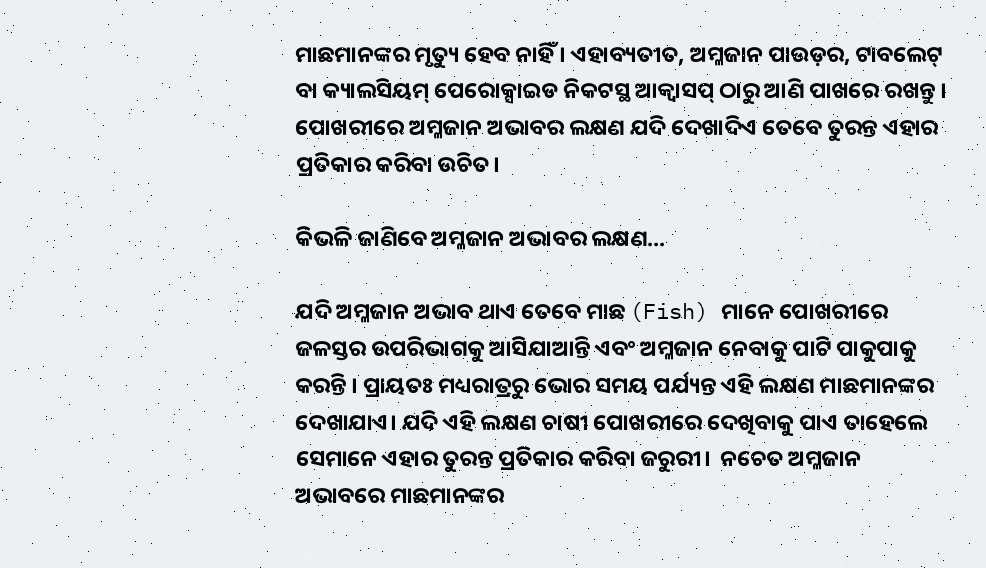ମାଛମାନଙ୍କର ମୃତ୍ୟୁ ହେବ ନାହିଁ । ଏହାବ୍ୟତୀତ, ଅମ୍ଳଜାନ ପାଉଡ଼ର, ଟାବଲେଟ୍ ବା କ୍ୟାଲସିୟମ୍ ପେରୋକ୍ସାଇଡ ନିକଟସ୍ଥ ଆକ୍ଵାସପ୍ ଠାରୁ ଆଣି ପାଖରେ ରଖନ୍ତୁ । ପୋଖରୀରେ ଅମ୍ଳଜାନ ଅଭାବର ଲକ୍ଷଣ ଯଦି ଦେଖାଦିଏ ତେବେ ତୁରନ୍ତ ଏହାର ପ୍ରତିକାର କରିବା ଉଚିତ।

କିଭଳି ଜାଣିବେ ଅମ୍ଳଜାନ ଅଭାବର ଲକ୍ଷଣ...

ଯଦି ଅମ୍ଳଜାନ ଅଭାବ ଥାଏ ତେବେ ମାଛ (Fish) ମାନେ ପୋଖରୀରେ ଜଳସ୍ତର ଉପରିଭାଗକୁ ଆସିଯାଆନ୍ତି ଏବଂ ଅମ୍ଳଜାନ ନେବାକୁ ପାଟି ପାକୁପାକୁ କରନ୍ତି । ପ୍ରାୟତଃ ମଧ୍ୟରାତ୍ରରୁ ଭୋର ସମୟ ପର୍ଯ୍ୟନ୍ତ ଏହି ଲକ୍ଷଣ ମାଛମାନଙ୍କର ଦେଖାଯାଏ। ଯଦି ଏହି ଲକ୍ଷଣ ଚାଷୀ ପୋଖରୀରେ ଦେଖିବାକୁ ପାଏ ତାହେଲେ ସେମାନେ ଏହାର ତୁରନ୍ତ ପ୍ରତିକାର କରିବା ଜରୁରୀ।  ନଚେତ ଅମ୍ଳଜାନ ଅଭାବରେ ମାଛମାନଙ୍କର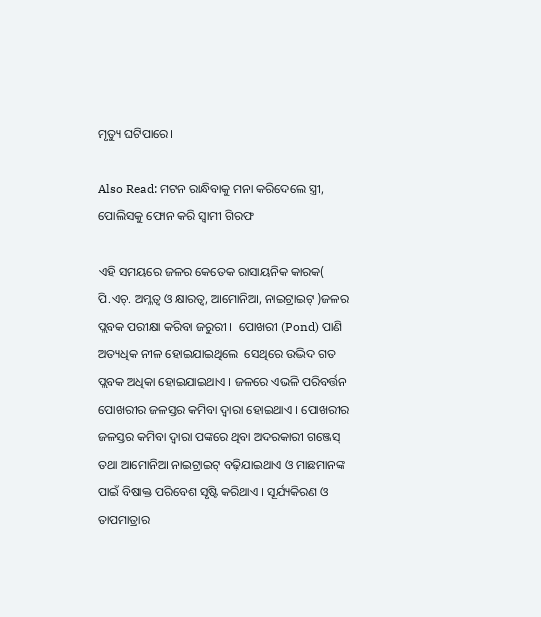ମୃତ୍ୟୁ ଘଟିପାରେ।

Also Read: ମଟନ ରାନ୍ଧିବାକୁ ମନା କରିଦେଲେ ସ୍ତ୍ରୀ, ପୋଲିସକୁ ଫୋନ କରି ସ୍ୱାମୀ ଗିରଫ

ଏହି ସମୟରେ ଜଳର କେତେକ ରାସାୟନିକ କାରକ(  ପି.ଏଚ୍. ଅମ୍ଳତ୍ଵ ଓ କ୍ଷାରତ୍ଵ, ଆମୋନିଆ, ନାଇଟ୍ରାଇଟ୍ )ଜଳର ପ୍ଲବକ ପରୀକ୍ଷା କରିବା ଜରୁରୀ ।  ପୋଖରୀ (Pond) ପାଣି ଅତ୍ୟଧିକ ନୀଳ ହୋଇଯାଇଥିଲେ  ସେଥିରେ ଉଦ୍ଭିଦ ଗତ ପ୍ଲବକ ଅଧିକା ହୋଇଯାଇଥାଏ । ଜଳରେ ଏଭଳି ପରିବର୍ତ୍ତନ ପୋଖରୀର ଜଳସ୍ତର କମିବା ଦ୍ଵାରା ହୋଇଥାଏ । ପୋଖରୀର ଜଳସ୍ତର କମିବା ଦ୍ଵାରା ପଙ୍କରେ ଥିବା ଅଦରକାରୀ ଗଞ୍ଜେସ୍ ତଥା ଆମୋନିଆ ନାଇଟ୍ରାଇଟ୍ ବଢ଼ିଯାଇଥାଏ ଓ ମାଛମାନଙ୍କ ପାଇଁ ବିଷାକ୍ତ ପରିବେଶ ସୃଷ୍ଟି କରିଥାଏ । ସୂର୍ଯ୍ୟକିରଣ ଓ ତାପମାତ୍ରାର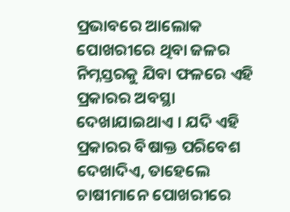ପ୍ରଭାବରେ ଆଲୋକ ପୋଖରୀରେ ଥିବା ଜଳର ନିମ୍ନସ୍ତରକୁ ଯିବା ଫଳରେ ଏହି ପ୍ରକାରର ଅବସ୍ଥା ଦେଖାଯାଇଥାଏ । ଯଦି ଏହି ପ୍ରକାରର ବିଷାକ୍ତ ପରିବେଶ ଦେଖାଦିଏ, ତାହେଲେ ଚାଷୀମାନେ ପୋଖରୀରେ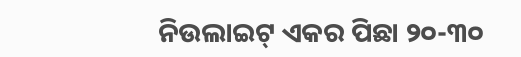ନିଉଲାଇଟ୍ ଏକର ପିଛା ୨୦-୩୦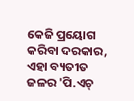କେଜି ପ୍ରୟୋଗ କରିବା ଦରକାର, ଏହା ବ୍ୟତୀତ ଜଳର 'ପି.ଏଚ୍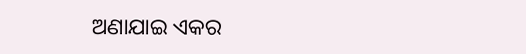ଅଣାଯାଇ ଏକର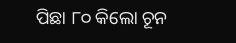ପିଛା ୮୦ କିଲୋ ଚୂନ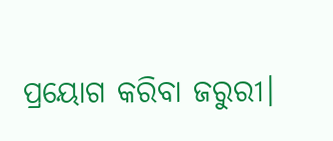ପ୍ରୟୋଗ କରିବା ଜରୁରୀ।